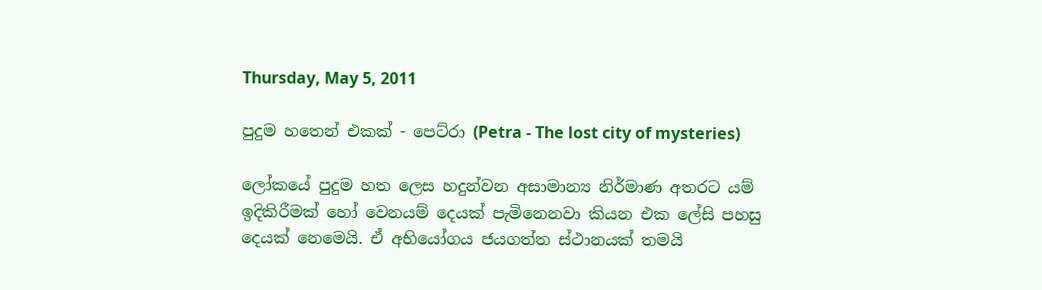Thursday, May 5, 2011

පුදුම හතෙන් එකක් - පෙට්රා (Petra - The lost city of mysteries)

ලෝකයේ පුදුම හත ලෙස හදුන්වන අසාමාන්‍ය නිර්මාණ අතරට යම් ඉදිකිරීමක් හෝ වෙනයම් දෙයක් පැමිනෙනවා කියන එක ලේසි පහසු දෙයක් නෙමෙයි. ඒ අභියෝගය ජයගත්ත ස්ථානයක් තමයි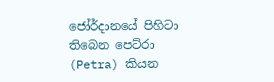ජෝර්දානයේ පිහිටා තිබෙන පෙට්රා (Petra) කියන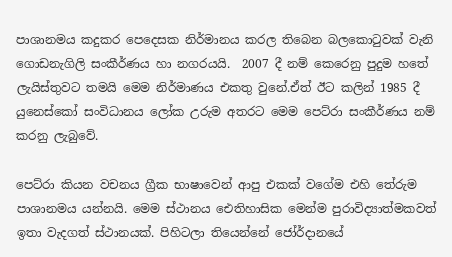පාශානමය කදුකර පෙදෙසක නිර්මානය කරල තිබෙන බලකොටුවක් වැනි ගොඩනැගිලි සංකීර්ණය හා නගරයයි.  2007 දී නම් කෙරෙනු පුදුම හතේ ලැයිස්තුවට තමයි මෙම නිර්මාණය එකතු වුනේ.ඒත් ඊට කලින් 1985 දී යුනෙස්කෝ සංවිධානය ලෝක උරුම අතරට මෙම පෙට්රා සංකීර්ණය නම් කරනු ලැබුවේ.

පෙට්රා කියන වචනය ග්‍රීක භාෂාවෙන් ආපු එකක් වගේම එහි තේරුම පාශානමය යන්නයි. මෙම ස්ථානය ඓතිහාසික මෙන්ම පුරාවිද්‍යාත්මකවත් ඉතා වැදගත් ස්ථානයක්. පිහිටලා තියෙන්නේ ජෝර්දානයේ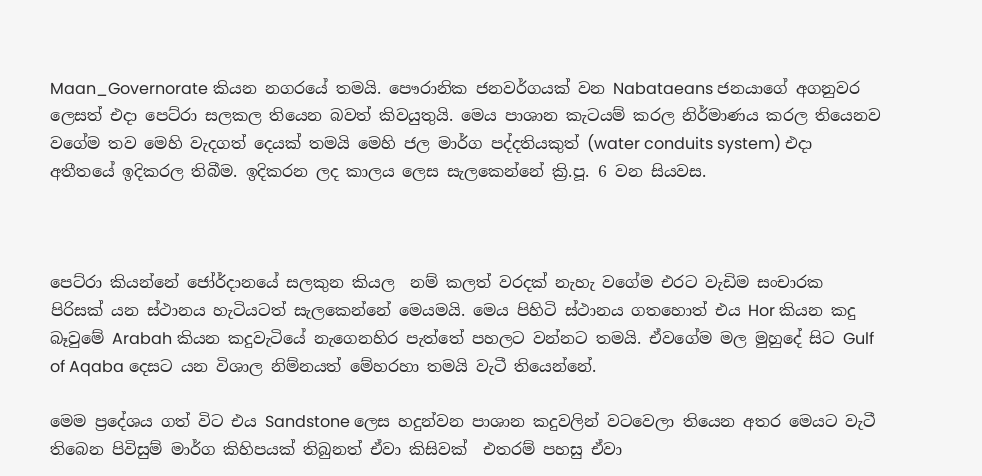Maan_Governorate කියන නගරයේ තමයි. පෞරානික ජනවර්ගයක් වන Nabataeans ජනයාගේ අගනුවර ලෙසත් එදා පෙට්රා සලකල තියෙන බවත් කිවයුතුයි. මෙය පාශාන කැටයම් කරල නිර්මාණය කරල තියෙනව වගේම තව මෙහි වැදගත් දෙයක් තමයි මෙහි ජල මාර්ග පද්දතියකුත් (water conduits system) එදා අතීතයේ ඉදිකරල තිබීම. ඉදිකරන ලද කාලය ලෙස සැලකෙන්නේ ක්‍රි.පූ. 6 වන සියවස.



පෙට්රා කියන්නේ ජෝර්දානයේ සලකුන කියල  නම් කලත් වරදක් නැහැ වගේම එරට වැඩිම සංචාරක පිරිසක් යන ස්ථානය හැටියටත් සැලකෙන්නේ මෙයමයි. මෙය පිහිටි ස්ථානය ගතහොත් එය Hor කියන කදු බෑවුමේ Arabah කියන කදුවැටියේ නැගෙනහිර පැත්තේ පහලට වන්නට තමයි. ඒවගේම මල මුහුදේ සිට Gulf of Aqaba දෙසට යන විශාල නිම්නයත් මේහරහා තමයි වැටී තියෙන්නේ.

මෙම ප්‍රදේශය ගත් විට එය Sandstone ලෙස හදුන්වන පාශාන කදුවලින් වටවෙලා තියෙන අතර මෙයට වැටී තිබෙන පිවිසුම් මාර්ග කිහිපයක් තිබුනත් ඒවා කිසිවක්  එතරම් පහසු ඒවා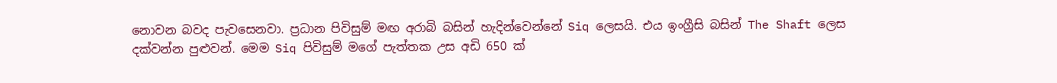නොවන බවද පැවසෙනවා. ප්‍රධාන පිවිසුම් මඟ අරාබි බසින් හැදින්වෙන්නේ Siq ලෙසයි. එය ඉංග්‍රීසි බසින් The Shaft ලෙස දක්වන්න පුළුවන්. මෙම Siq පිවිසුම් මගේ පැත්තක උස අඩි 650 ක්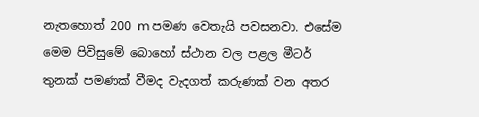නැතහොත් 200 m පමණ වෙතැයි පවසනවා. එසේම මෙම පිවිසුමේ බොහෝ ස්ථාන වල පළල මීටර් තුනක් පමණක් වීමද වැදගත් කරුණක් වන අතර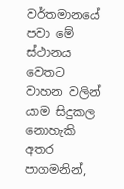වර්තමානයේ පවා මේ ස්ථානය වෙතට වාහන වලින් යාම සිදුකල නොහැකි අතර පාගමනින්,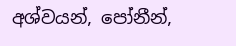අශ්වයන්, පෝනීන්,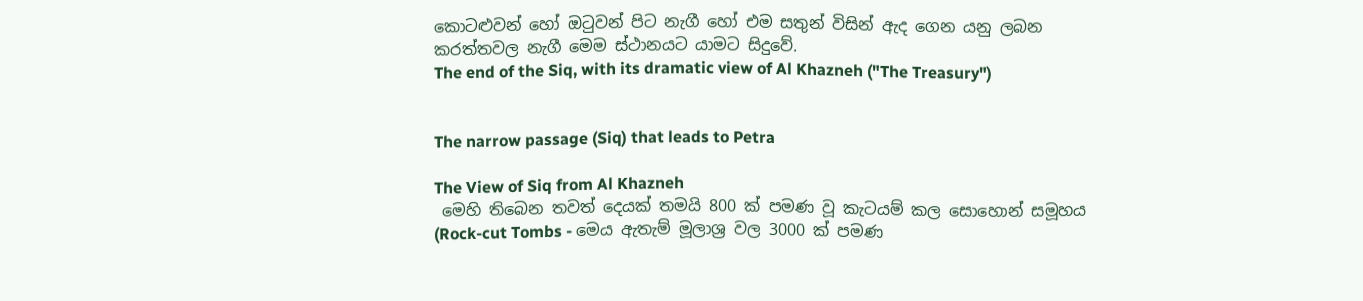කොටළුවන් හෝ ඔටුවන් පිට නැගී හෝ එම සතුන් විසින් ඇද ගෙන යනු ලබන කරත්තවල නැගී මෙම ස්ථානයට යාමට සිදුවේ.
The end of the Siq, with its dramatic view of Al Khazneh ("The Treasury")


The narrow passage (Siq) that leads to Petra

The View of Siq from Al Khazneh
 මෙහි තිබෙන තවත් දෙයක් තමයි 800 ක් පමණ වූ කැටයම් කල සොහොන් සමූහය (Rock-cut Tombs - මෙය ඇතැම් මූලාශ්‍ර වල 3000 ක් පමණ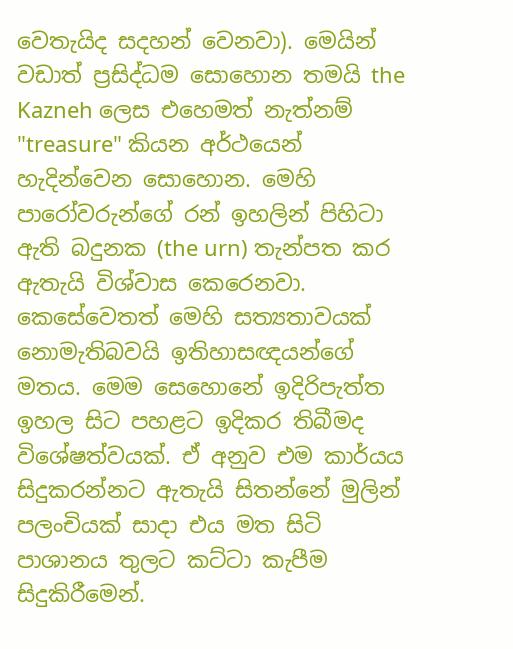වෙතැයිද සදහන් වෙනවා). මෙයින් වඩාත් ප්‍රසිද්ධම සොහොන තමයි the Kazneh ලෙස එහෙමත් නැත්නම් "treasure" කියන අර්ථයෙන් හැදින්වෙන සොහොන. මෙහි පාරෝවරුන්ගේ රන් ඉහලින් පිහිටා ඇති බදුනක (the urn) තැන්පත කර ඇතැයි විශ්වාස කෙරෙනවා. කෙසේවෙතත් මෙහි සත්‍යතාවයක් නොමැතිබවයි ඉතිහාසඥයන්ගේ මතය‍‍. මෙම සෙහොනේ ඉදිරිපැත්ත ඉහල සිට පහළට ඉදිකර තිබීමද විශේෂත්වයක්. ඒ අනුව එම කාර්යය සිදුකරන්නට ඇතැයි සිතන්නේ මුලින් පලංචියක් සාදා එය මත සිටි පාශානය තුලට කට්ටා කැපීම සිදුකිරීමෙන්.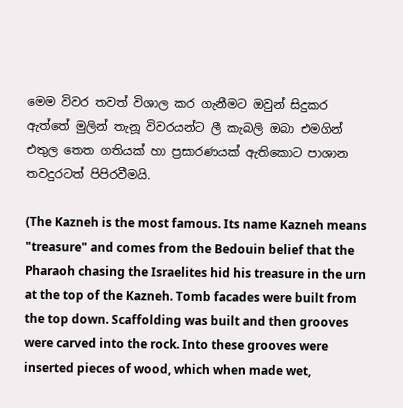මෙම විවර තවත් විශාල කර ගැනීමට ඔවුන් සිදුකර ඇත්තේ මුලින් තැනූ විවරයන්ට ලී කැබලි ඔබා එමගින් එතුල තෙත ගතියක් හා ප්‍රසාරණයක් ඇතිකොට පාශාන තවදුරටත් පිපිරවීමයි.

(The Kazneh is the most famous. Its name Kazneh means "treasure" and comes from the Bedouin belief that the Pharaoh chasing the Israelites hid his treasure in the urn at the top of the Kazneh. Tomb facades were built from the top down. Scaffolding was built and then grooves were carved into the rock. Into these grooves were inserted pieces of wood, which when made wet,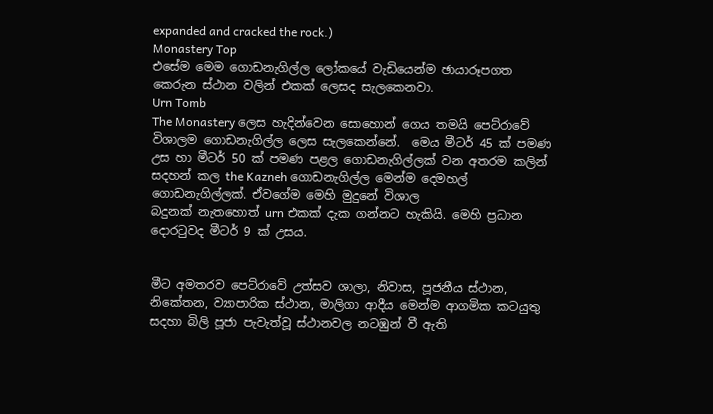expanded and cracked the rock.)
Monastery Top
එසේම මෙම ගොඩනැගිල්ල ලෝකයේ වැඩියෙන්ම ඡායාරූපගත කෙරුන ස්ථාන වලින් එකක් ලෙසද සැලකෙනවා.
Urn Tomb
The Monastery ලෙස හැදින්වෙන සො‍හොන් ගෙය තමයි පෙට්රාවේ විශාලම ගොඩනැගිල්ල ලෙස සැලකෙන්නේ.  මෙය මීටර් 45 ක් පමණ උස හා මීටර් 50 ක් පමණ පළල ගොඩනැගිල්ලක් වන අතරම කලින් සදහන් කල the Kazneh ගොඩනැගිල්ල මෙන්ම දෙමහල් ගොඩනැගිල්ලක්. ඒවගේම මෙහි මුදුනේ විශාල
බදුනක් නැතහොත් urn එකක් දැක ගන්නට හැකියි. මෙහි ප්‍රධාන දොරටුවද මීටර් 9 ක් උසය.


මීට අමතරව පෙට්රාවේ උත්සව ශාලා, නිවාස, පූජනීය ස්ථාන, නිකේතන, ව්‍යාපාරික ස්ථාන, මාලිගා ආදීය මෙන්ම ආගමික කටයුතු සදහා බිලි පූජා පැවැත්වූ ස්ථානවල නටඹුන් වී ඇති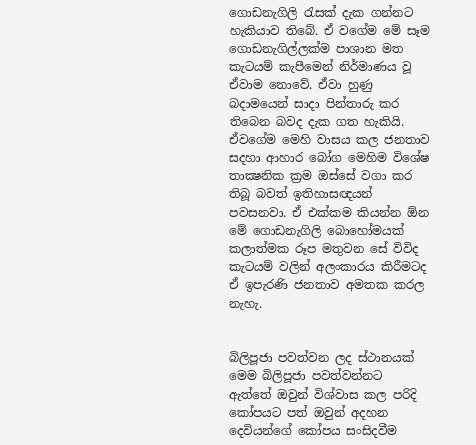ගොඩනැගිලි රැසක් දැක ගන්නට හැකියාව තිබේ. ඒ වගේම මේ සෑම ගොඩනැගිල්ලක්ම පාශාන මත කැටයම් කැපීමෙන් නිර්මාණය වූ ඒවා‍ම නොවේ. ඒවා හුණු බදාමයෙන් සාදා පින්තාරු කර තිබෙන බවද දැක ගත හැකියි. ඒවගේම මෙහි වාසය කල ජනතාව සදහා ආහාර බෝග මෙහිම විශේෂ තාක්‍ෂනික ක්‍රම ඔස්සේ වගා කර තිබූ බවත් ඉතිහාසඥයන් පවසනවා. ඒ එක්කම කියන්න ඕන මේ ගොඩනැගිලි බොහෝමයක් කලාත්මක රූප මතුවන සේ විවිද කැටයම් වලින් අලංකාරය කිරීමටද ඒ ඉපැරණි ජනතාව අමතක කරල නැහැ.


බිලිපූජා පවත්වන ලද ස්ථානයක්
මෙම බිලිපූජා පවත්වන්නට ඇත්තේ ඔවුන් විශ්වාස කල පරිදි කෝපයට පත් ඔවුන් අදහන දෙවියන්ගේ කෝපය සංසිදවීම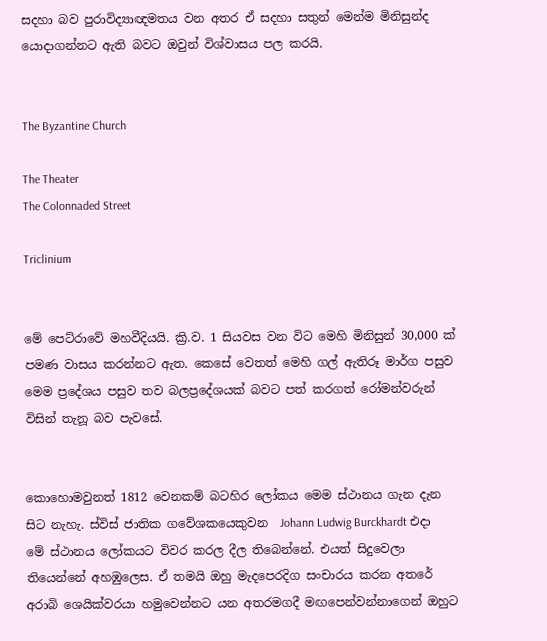සදහා බව පුරාවිද්‍යාඥමතය වන අතර ඒ සදහා සතුන් මෙන්ම මිනිසුන්ද යොදාගන්නට ඇති බවට ඔවුන් විශ්වාසය පල කරයි.


The Byzantine Church

The Theater
The Colonnaded Street

Triclinium


මේ පෙට්රාවේ මහවීදියයි. ක්‍රි.ව. 1 සියවස වන විට මෙහි මිනිසුන් 30,000 ක් පමණ වාසය කරන්නට ඇත. කෙසේ වෙතත් මෙහි ගල් ඇතිරූ මාර්ග පසුව මෙම ප්‍රදේශය පසුව තව බලප්‍රදේශයක් බවට පත් කරගත් රෝමන්වරුන් විසින් තැනූ බව පැවසේ.


කොහොමවුනත් 1812 වෙනකම් බටහිර ලෝකය මෙම ස්ථානය ගැන දැන සිට නැහැ. ස්විස් ජාතික ගවේශකයෙකුවන  Johann Ludwig Burckhardt එදා මේ ස්ථානය ලෝකයට විවර කරල දීල තිබෙන්නේ. එයත් සිදුවෙලා තියෙන්නේ අහඹුලෙස. ඒ තමයි ඔහු මැදපෙරදිග සංචාරය කරන අතරේ අරාබි ශෙයික්වරයා හමුවෙන්නට යන අතරමගදී මඟපෙන්වන්නාගෙන් ඔහුට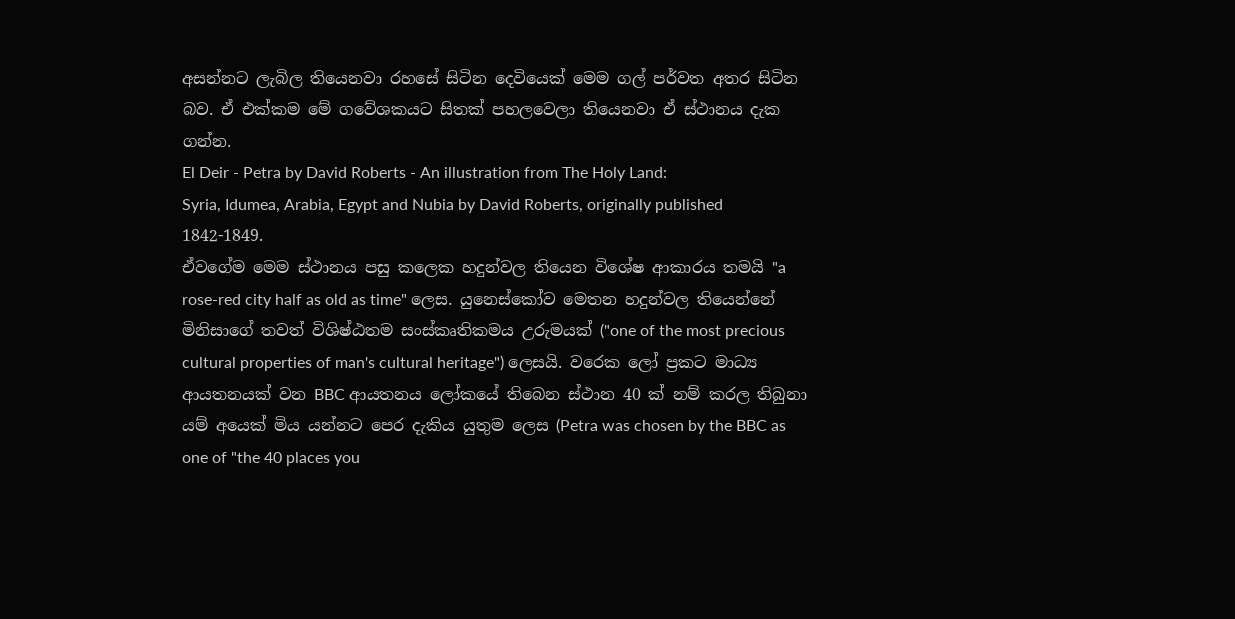අසන්නට ලැබිල තියෙනවා රහසේ සිටින දෙවියෙක් මෙම ගල් පර්වත අතර සිටින බව. ඒ එක්කම මේ ගවේශකයට සිතක් පහලවෙලා තියෙනවා ඒ ස්ථානය දැක ගන්න.
El Deir - Petra by David Roberts - An illustration from The Holy Land:
Syria, Idumea, Arabia, Egypt and Nubia by David Roberts, originally published 1842-1849.
ඒවගේම මෙම ස්ථානය පසු කලෙක හදුන්වල තියෙන විශේෂ ආකාරය තමයි "a rose-red city half as old as time" ලෙස. යුනෙස්කෝව මෙතන හදුන්වල තියෙන්නේ මිනිසාගේ තවත් විශිෂ්ඨතම සංස්කෘතිකමය උරුමයක් ("one of the most precious cultural properties of man's cultural heritage") ලෙසයි. වරෙක ලෝ ප්‍රකට මාධ්‍ය ආයතනයක් වන BBC ආයතනය ලෝකයේ තිබෙන ස්ථාන 40 ක් නම් කරල තිබුනා යම් අයෙක් මිය යන්නට පෙර දැකිය යුතුම ලෙස (Petra was chosen by the BBC as one of "the 40 places you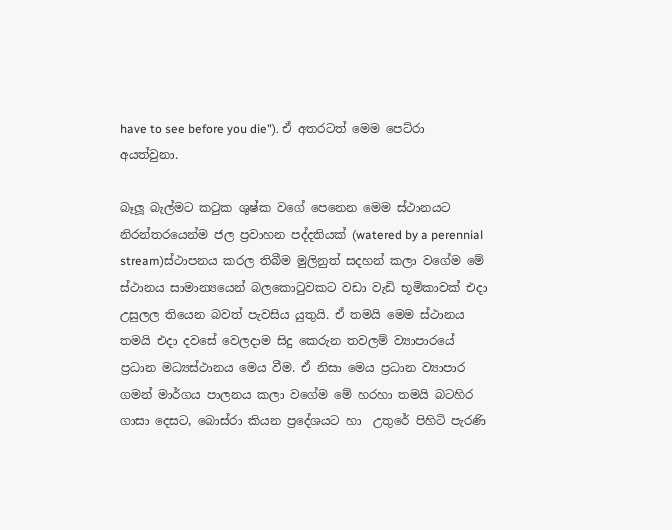have to see before you die"). ඒ අතරටත් මෙම පෙට්රා අයත්වුනා.

බෑලූ බැල්මට කටුක ශුෂ්ක වගේ පෙනෙන මෙම ස්ථානයට නිරන්තරයෙන්ම ජල ප්‍රවාහන පද්දතියක් (watered by a perennial stream)ස්ථාපනය කරල තිබීම මුලිනුත් සදහන් කලා ‍වගේම මේ ස්ථානය සාමාන්‍යයෙන් බලකොටුවකට වඩා වැඩි භූමිකාවක් එදා උසුලල තියෙන බවත් පැවසිය යුතුයි. ඒ තමයි මෙම ස්ථානය තමයි එදා දවසේ වෙලදාම සිදු කෙරුන තවලම් ව්‍යාපාරයේ ප්‍රධාන මධ්‍යස්ථානය මෙය වීම. ඒ නිසා මෙය ප්‍රධාන ව්‍යාපාර ගමන් මාර්ගය පාලනය කලා වගේම මේ හරහා තමයි බටහිර ගාසා දෙසට, බොස්රා කියන ප්‍රදේශයට හා  උතුරේ පිහිටි පැරණි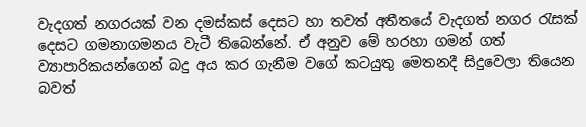වැදගත් නගරයක් වන දමස්කස් දෙසට හා තවත් අතීතයේ වැදගත් නගර රැසක් දෙසට ගමනාගමනය වැ‍ටී තිබෙන්නේ. ඒ අනුව මේ හරහා ගමන් ගත් ව්‍යාපාරිකයන්ගෙන් බදු අය කර ගැනීම වගේ කටයුතු මෙතනදී සිදුවෙලා තියෙන බවත්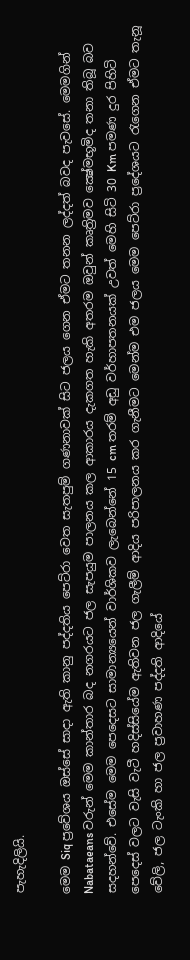පැහැදිලියි.

මෙම Siq ප්‍රවේශය ඔස්සේ සාදා ඇති කානු පද්දතිය පෙට්රා වෙත සැතපුම් ගණනාවක් සිට ජලය ගෙන ඒමට තනන ලද්දත් බවද පැවසේ. මෙමගින් Nabataeans වරුන් මෙම කාන්තාර බද නගරයට ජල සැපයුම පාලනය කල ආකාරය දැකගත හැකි අතරම ඔවුන් කෘත්‍රිමව ක්‍ෂේමභූමිද තනා තිබූ බව සදහන්වේ. එසේම මෙම පෙදෙසට සාමාන්‍යයෙන් වාර්ශිකව ලැබෙන්නේ 15 cm තරම් අඩු වර්හාපතනයක් උවත් මෙහි සිටි 30 Km පමණ දුර පිහිටි පෙදෙස් වලට වැසි වැටී හදිස්‍සියේම ඇතිවන ජල ගැලීම් ආදිය පරිපාලනය කර ගැනීමට මෙන්ම එම ජලය මෙම පෙට්රා ප්‍රදේශයට රැගෙන ඒමට තැනූ වේලි, ජල ටැංකි හා ජල ප්‍රවාහණ පද්දති ආදියේ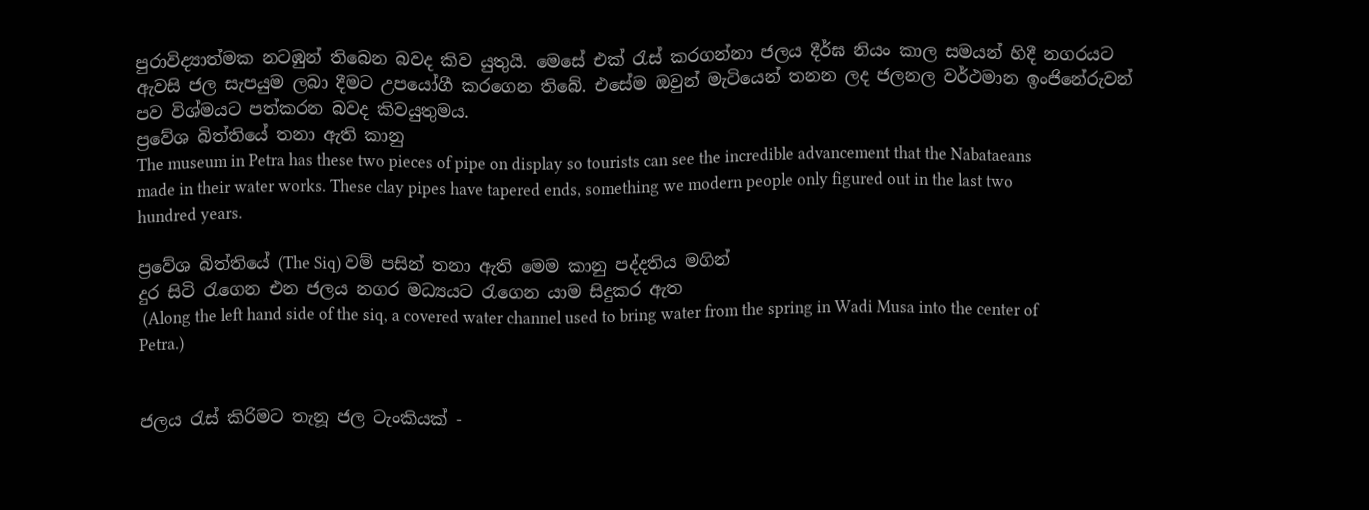පුරාවිද්‍යාත්මක නටඹුන් තිබෙන බවද කිව යුතුයි. මෙසේ එක් රැස් කරගන්නා ජලය දීර්ඝ නියං කාල සමයන් හිදී නගරයට ඇවසි ජල සැපයුම ලබා දීමට උපයෝගී කරගෙන තිබේ. එසේම ඔවුන් මැටියෙන් තනන ලද ජලනල වර්ථමා‍න ඉංජිනේරුවන් පව විශ්මයට පත්කරන බවද කිවයුතුමය.
ප්‍රවේශ බිත්තියේ තනා ඇති කානු
The museum in Petra has these two pieces of pipe on display so tourists can see the incredible advancement that the Nabataeans made in their water works. These clay pipes have tapered ends, something we modern people only figured out in the last two hundred years.

ප්‍රවේශ බිත්තියේ (The Siq) වම් පසින් තනා ඇති මෙම කානු පද්දතිය මගින්
දුර සිටි රැගෙන එන ජලය නගර මධ්‍යයට රැගෙන යාම සිදුකර ඇත
 (Along the left hand side of the siq, a covered water channel used to bring water from the spring in Wadi Musa into the center of Petra.)


ජලය රැස් කිරිමට තැනූ ජල ටැංකියක් -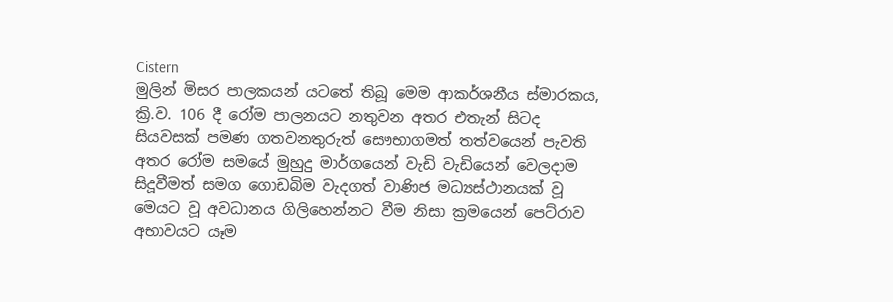Cistern
මුලින් මිසර පාලකයන් යටතේ තිබූ මෙම ආකර්ශනීය ස්මාරකය, ක්‍රි.ව. 106 දී රෝම පාලනයට නතුවන අතර එතැන් සිටද සියවසක් පමණ ගතවනතුරුත් සෞභාගමත් තත්වයෙන් පැවති අතර රෝම සමයේ මුහුදු මාර්ගයෙන් වැඩි වැඩියෙන් වෙලදාම සිදූවීමත් සමග ගොඩබිම වැදගත් වාණිජ මධ්‍යස්ථානයක් වූ මෙයට වූ අවධානය ගිලිහෙන්නට වීම නිසා ක්‍රමයෙන් පෙට්රාව අභාවයට යෑම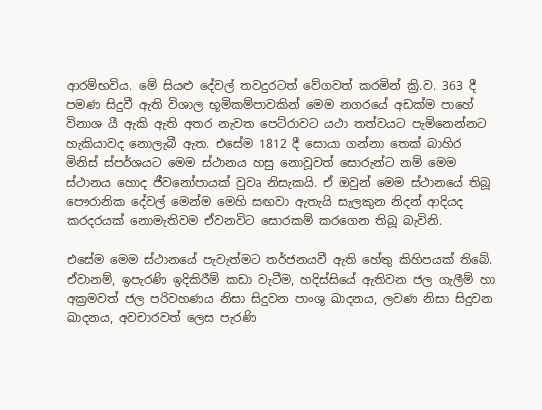ආරම්භවිය. මේ සියළු දේවල් තවදුරටත් වේගවත් කරමින් ක්‍රි.ව. 363 දී පමණ සිදුවී ඇති විශාල භූමිකම්පාවකින් මෙම නගරයේ අඩක්ම පාහේ විනාශ යී ඇකි ඇති අතර නැවත පෙට්රාවට යථා තත්වයට පැමිනෙන්නට හැකියාවද නොලැබී ඇත. එසේම 1812 දී සොයා ගන්නා තෙක් බාහිර මිනිස් ස්පර්ශයට මෙම ස්ථානය හසු නොවූවත් සොරුන්ට නම් මෙම ස්ථානය හොද ජීවනෝපායක් වුවෘ නිසැකයි. ඒ ඔවුන් මෙම ස්ථානයේ තිබූ පෞරානික දේවල් මෙන්ම මෙහි සඟවා ඇතැයි සැලකුන නිදන් ආදියද කරදරයක් නොමැතිවම ඒවනවිට සොරකම් කරගෙන තිබූ බැවිනි.

එසේම මෙම ස්ථානයේ පැවැත්මට තර්ජනයවී ඇති හේතු කිහිපයක් තිබේ. ඒවානම්, ඉපැරණි ඉදිකිරීම් කඩා වැටීම, හදිස්සියේ ඇතිවන ජල ගැලීම් හා අක්‍රමවත් ජල පරිවහණය නිසා සිදුවන පාංශු ඛාදනය, ලවණ නිසා සිදුවන ඛාදනය, අවචාරවත් ලෙස පැරණි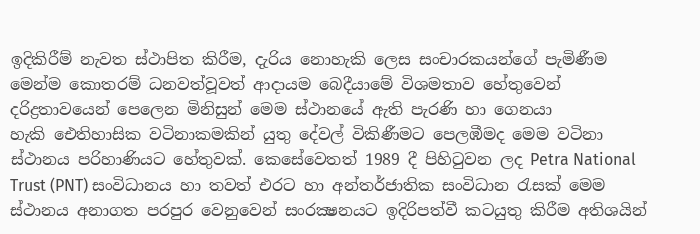ඉදිකිරීම් නැවත ස්ථාපිත කිරීම, දැරිය නොහැකි ලෙස සංචාරකයන්ගේ පැමිණීම මෙන්ම කොතරම් ධනවත්වූවත් ආදායම බෙදීයාමේ විශමතාව හේතුවෙන් දරිද්‍රතාවයෙන් පෙලෙන මිනිසුන් මෙම ස්ථානයේ ඇති පැරණි හා ගෙනයා හැකි ‍ඓතිහාසික වටිනාකමකින් යුතු දේවල් විකිණීමට පෙලඹීමද මෙම වටිනා ස්ථානය පරිහාණියට හේතුවක්. කෙසේවෙතත් 1989 දී පිහිටුවන ලද Petra National Trust (PNT) සංවිධානය හා තවත් එරට හා අන්තර්ජාතික සංවිධාන රැසක් මෙම ස්ථානය අනාගත පරපුර වෙනුවෙන් සංරක්‍ෂනයට ඉදිරිපත්වී කටයුතු කිරීම අතිශයින්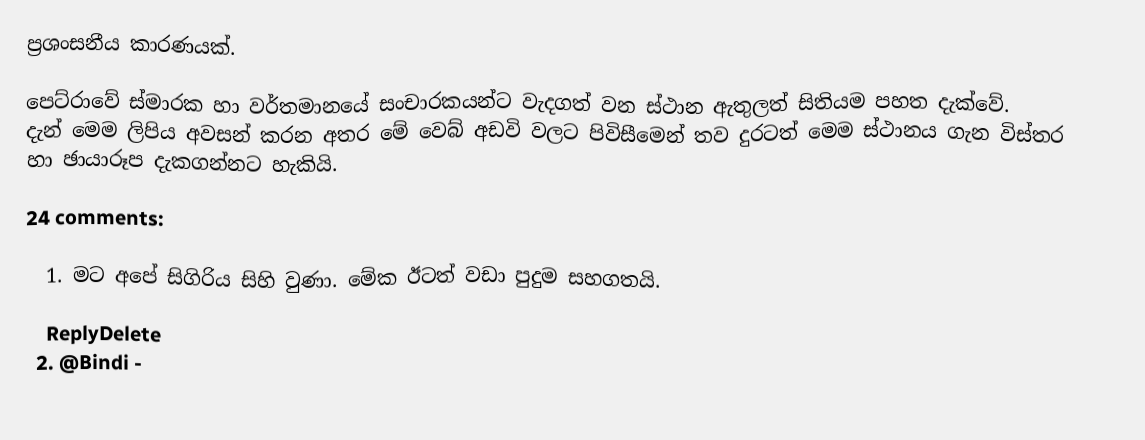ප්‍රශංසනීය කාරණයක්.

පෙට්රාවේ ස්මාරක හා වර්තමානයේ සංචාරකයන්ට වැදගත් වන ස්ථාන ඇතුලත් සිතියම පහත දැක්වේ.
දැන් මෙම ලිපිය අවසන් කරන අතර මේ වෙබ් අඩවි වලට පිවිසීමෙන් තව දුරටත් මෙම ස්ථානය ගැන විස්තර හා ඡායාරූප දැකගන්නට හැකියි.

24 comments:

  1. මට අපේ සිගිරිය සිහි වුණා. මේක ඊටත් වඩා පුදුම සහගතයි.

    ReplyDelete
  2. @Bindi -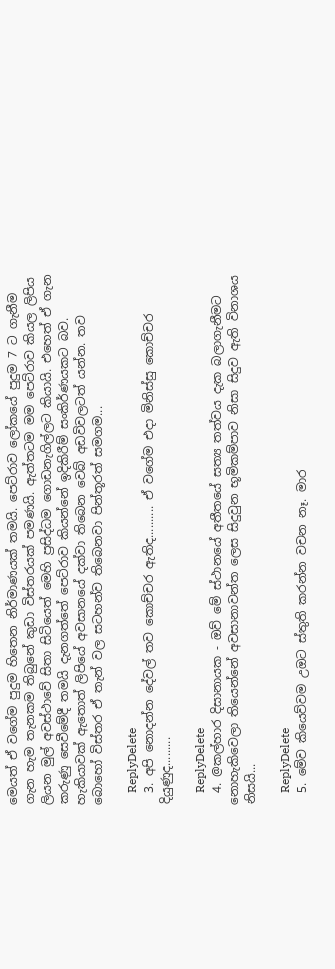මෙයත් ඒ වගේම පුදුම හිතෙන නිර්මාණයක් තමයි. පෙට්රාව ලෝකයේ පුදුම 7 ට ගැනීම ගැන හැම තැනකම තිබුනේ කුඩා විස්තරයක් පමණයි. ඇත්තටම මම පෙට්රාව කියල ලිපිය ලියන මුල් අවස්ථාවේ සිතා සිටියෙත් මෙහි ප්‍රසිද්ධම ගොඩනැගිල්ලට කියායි. එහෙත් ඒ ගැන කරුණු සෙවීමේදී තමයි දැනගත්තේ පෙට්රාව කියන්නේ ඉදිකිරීම් සංකිර්ණයකට බව. හැකියාවක් ඇතොත් ලිපියේ අවසානයේ දක්වා තිබෙන වෙබ් අඩවිවලටත් යන්න. තව බොහෝ විස්තර ඒ තැන් වල සටහන්ව තිබෙනවා පින්තූරත් සමගම...

    ReplyDelete
  3. අපි නොදන්න දේවල් තව කොච්චර ඇතිද.......... ඒ වගේම එදා මිනිස්සු කොච්චර දියුණුද.........

    ReplyDelete
  4. @කල්හාර දිසානායක - ඔව් මේ ස්ථානයේ අතීතයේ සත්‍ය තත්වය දැක බලාගැනීමට නොහැකිවෙලා තියෙන්නේ අවසානාවන්ත ලෙස සිදුවුන භූමිකම්පාව නිසා සිදුව ඇති විනාශය නිසයි...

    ReplyDelete
  5. මේව කියෙව්වම උඔට ස්තුති කරන්න වචන නෑ. මාර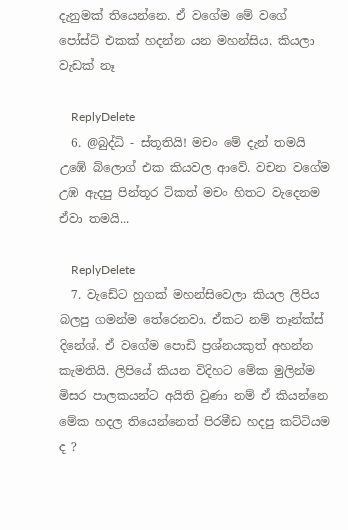දැනුමක් තියෙන්නෙ. ඒ වගේම මේ වගේ පෝස්ට් එකක් හදන්න යන මහන්සිය. කියලා වැඩක් නෑ

    ReplyDelete
  6. @බුද්ධි - ස්තූතියි! මචං මේ දැන් තමයි උඹේ බ්ලොග් එක කියවල ආවේ. වචන වගේම උඹ ඇදපු පින්තූර ටිකත් මචං හිතට වැදෙනම ඒවා තමයි...

    ReplyDelete
  7. වැඩේට හුගක් මහන්සිවෙලා කියල ලිපිය බලපු ගමන්ම තේරෙනවා. ඒකට නම් තෑන්ක්ස් දිනේශ්. ඒ වගේම පොඩි ප්‍රශ්නයකුත් අහන්න කැමතියි. ලිපියේ කියන විදිහට මේක මුලින්ම මිසර පාලකයන්ට අයිති වුණා නම් ඒ කියන්නෙ මේක හදල තියෙන්නෙත් පිරමීඩ හදපු කට්ටියම ද ?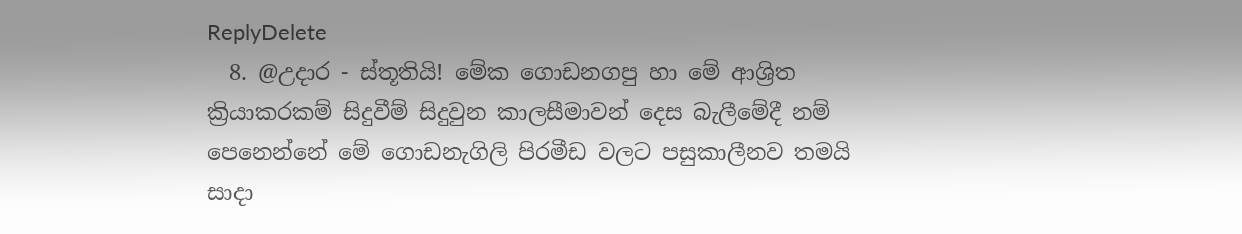ReplyDelete
  8. @උදාර - ස්තූතියි! මේක ගොඩනගපු හා මේ ආශ්‍රිත ක්‍රියාකරකම් සිදුවීම් සිදුවුන කාලසීමාවන් දෙස බැලීමේදී නම් පෙනෙන්නේ මේ ගොඩනැගිලි පිරමීඩ වලට පසුකාලීනව තමයි සාදා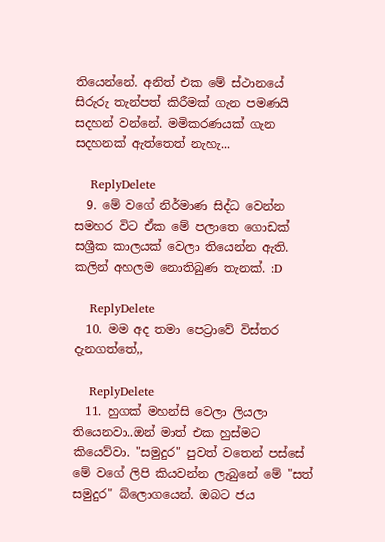තියෙන්නේ. අනිත් එක මේ ස්ථානයේ සිරුරු තැන්පත් කිරීමක් ගැන පමණයි සදහන් වන්නේ. මමිකරණයක් ගැන සදහනක් ඇත්තෙත් නැහැ...

    ReplyDelete
  9. මේ වගේ නිර්මාණ සිද්ධ වෙන්න සමහර විට ඒක මේ පලාතෙ ගොඩක් සශ්‍රීක කාලයක් වෙලා තියෙන්න ඇති. කලින් අහලම නොතිබුණ තැනක්. :D

    ReplyDelete
  10. මම අද තමා පෙට්‍රාවේ විස්තර දැනගත්තේ,,

    ReplyDelete
  11. හුගක් මහන්සි වෙලා ලියලා තියෙනවා..ඔන් මාත් එක හුස්මට කියෙව්වා. "සමුදුර" පුවත් වතෙන් පස්සේ මේ වගේ ලිපි කියවන්න ලැබුනේ මේ "සත් සමුදුර" බ්ලොගයෙන්. ඔබට ජය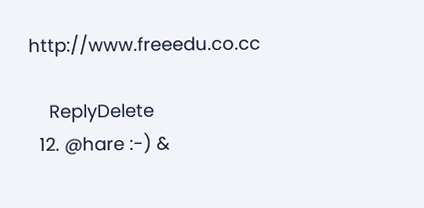http://www.freeedu.co.cc

    ReplyDelete
  12. @hare :-) &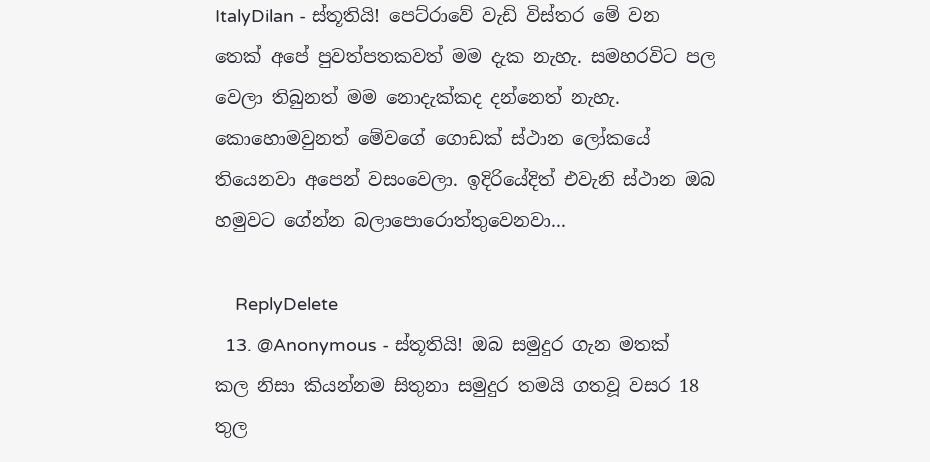ItalyDilan - ස්තූතියි! පෙට්රාවේ වැඩි විස්තර මේ වන තෙක් අපේ පුවත්පතකවත් මම දැක නැහැ. සමහරවිට පල වෙලා තිබුනත් මම නොදැක්කද දන්නෙත් නැහැ. කොහොමවුනත් මේවගේ ගොඩක් ස්ථාන ලෝකයේ තියෙනවා අපෙන් වසංවෙලා. ඉදිරියේදිත් එවැනි ස්ථාන ඔබ හමුවට ගේන්න බලාපොරොත්තුවෙනවා...

    ReplyDelete
  13. @Anonymous - ස්තූතියි! ඔබ සමුදුර ගැන මතක් කල නිසා කියන්නම සිතුනා සමුදුර තමයි ගතවූ වසර 18 තුල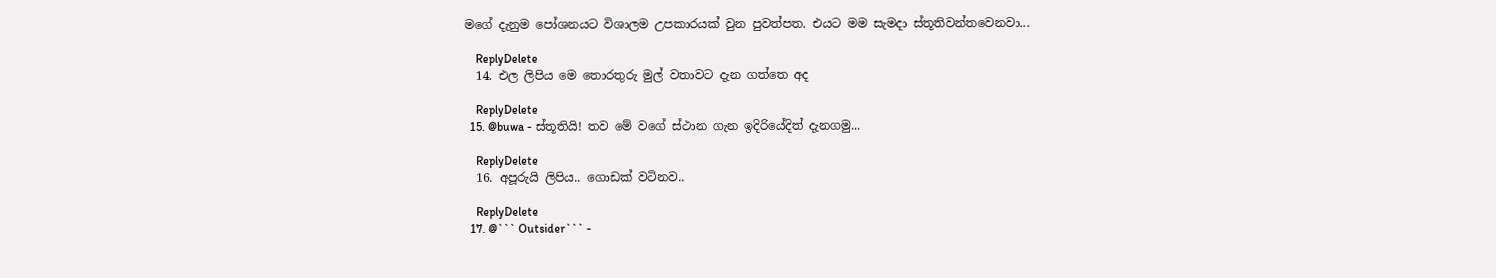මගේ දැනුම පෝශනයට විශාලම උපකාරයක් වුන පුවත්පත. එයට මම සැමදා ස්තූතිවන්තවෙනවා...

    ReplyDelete
  14. එල ලිපිය මෙ තොරතුරු මුල් වතාවට දැන ගත්තෙ අද

    ReplyDelete
  15. @buwa - ස්තූතියි! තව මේ වගේ ස්ථාන ගැන ඉදිරියේදිත් දැනගමු...

    ReplyDelete
  16. අපූරුයි ලිපිය.. ගොඩක් වටිනව..

    ReplyDelete
  17. @``` Outsider``` -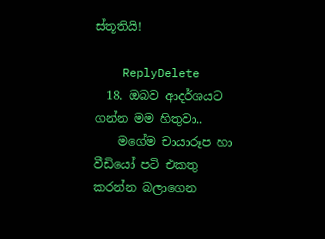ස්තූතියි!

    ReplyDelete
  18. ඔබව ආදර්ශයට ගන්න මම හිතුවා..
    මගේම චායාරූප හා වීඩියෝ පටි එකතු කරන්න බලාගෙන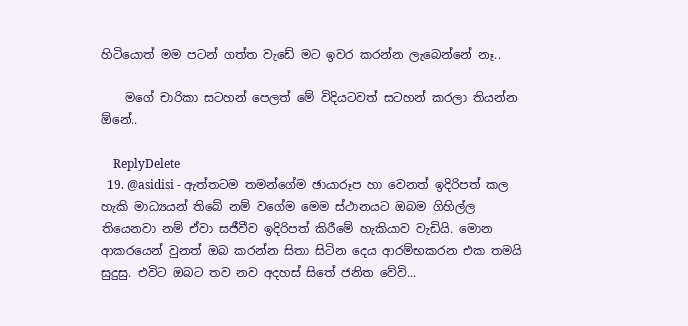හිටියොත් මම පටන් ගත්ත වැඩේ මට ඉවර කරන්න ලැබෙන්නේ නෑ..

    මගේ චාරිකා සටහන් පෙලත් මේ විදියටවත් සටහන් කරලා තියන්න ඕනේ..

    ReplyDelete
  19. @asidisi - ඇත්තටම තමන්ගේම ඡායාරූප හා වෙනත් ඉදිරිපත් කල හැකි මාධ්‍යයන් තිබේ නම් වගේම මෙම ස්ථානයට ඔබම ගිහිල්ල තියෙනවා නම් ඒවා සජීවීව ඉදිරිපත් කිරීමේ හැකියාව වැඩියි. මොන ආකරයෙන් වුනත් ඔබ කරන්න සිතා සිටින දෙය ආරම්භකරන එක තමයි සුදුසු. එවිට ඔබට තව නව අදහස් සිතේ ජනිත වේවි...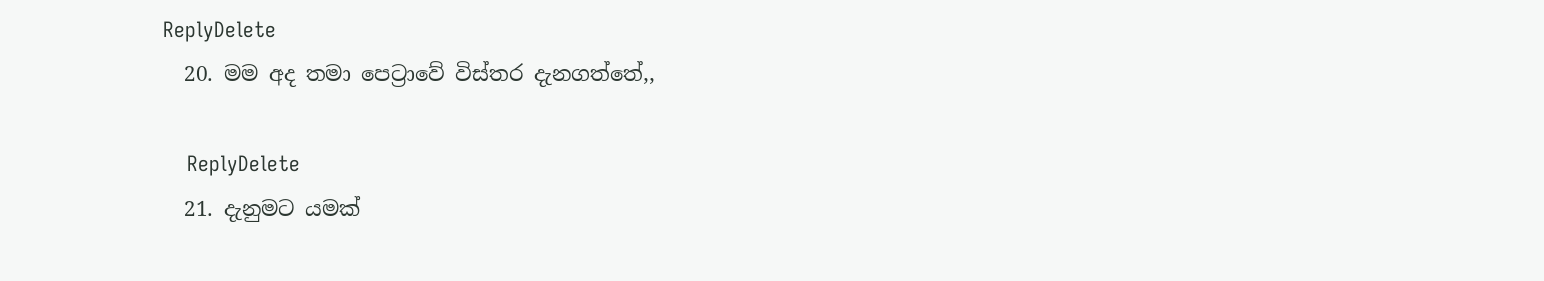ReplyDelete
  20. මම අද තමා පෙට්‍රාවේ විස්තර දැනගත්තේ,,

    ReplyDelete
  21. දැනුමට යමක්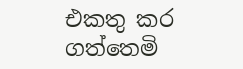එකතු කර ගත්තෙමි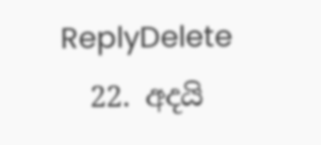ReplyDelete
  22. අදයි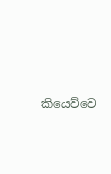කියෙව්වෙ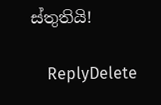ස්තුතියි!

    ReplyDelete